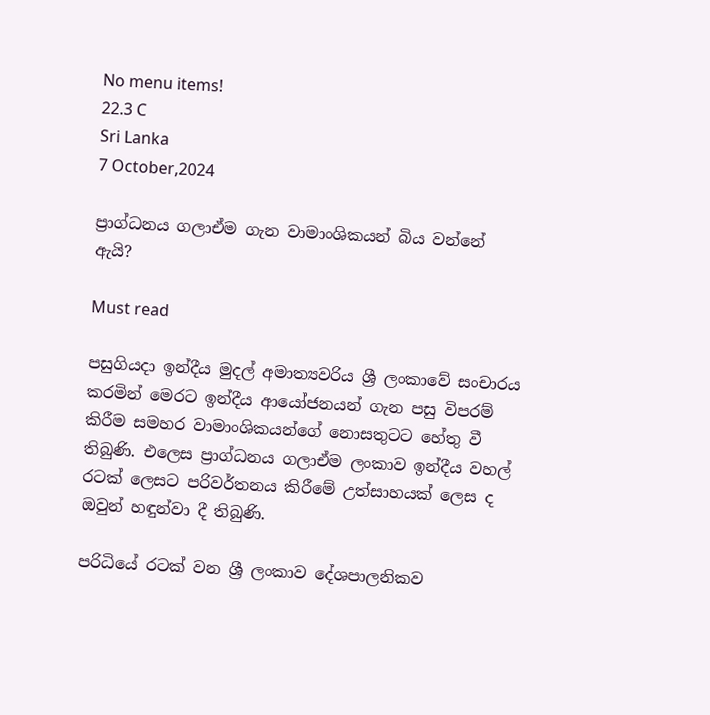No menu items!
22.3 C
Sri Lanka
7 October,2024

ප්‍රාග්ධනය ගලාඒම ගැන වාමාංශිකයන් බිය වන්නේ ඇයි?

Must read

පසුගියදා ඉන්දීය මුදල් අමාත්‍යවරිය ශ්‍රී ලංකාවේ සංචාරය කරමින් මෙරට ඉන්දීය ආයෝජනයන් ගැන පසු විපරම් කිරීම සමහර වාමාංශිකයන්ගේ නොසතුටට හේතු වී තිබුණි. එලෙස ප්‍රාග්ධනය ගලාඒම ලංකාව ඉන්දීය වහල් රටක් ලෙසට පරිවර්තනය කිරීමේ උත්සාහයක් ලෙස ද ඔවුන් හඳුන්වා දී තිබුණි.

පරිධියේ රටක් වන ශ්‍රී ලංකාව දේශපාලනිකව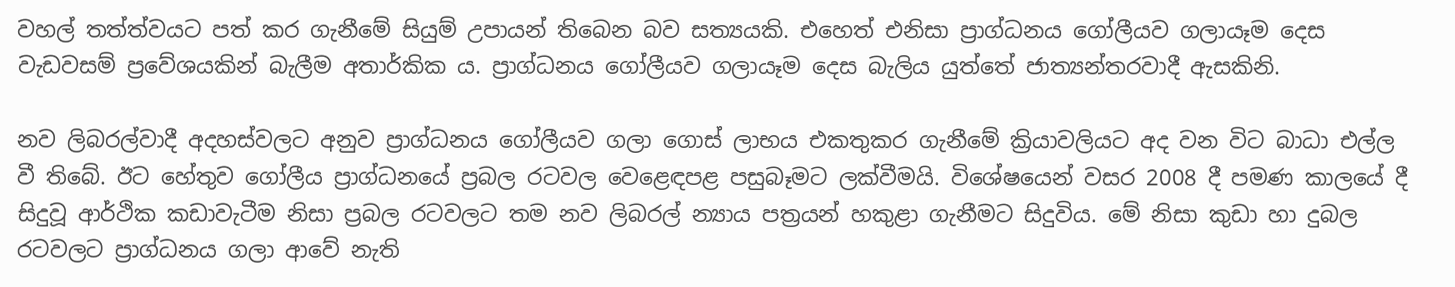වහල් තත්ත්වයට පත් කර ගැනීමේ සියුම් උපායන් තිබෙන බව සත්‍යයකි. එහෙත් එනිසා ප්‍රාග්ධනය ගෝලීයව ගලායෑම දෙස වැඩවසම් ප්‍රවේශයකින් බැලීම අතාර්කික ය. ප්‍රාග්ධනය ගෝලීයව ගලායෑම දෙස බැලිය යුත්තේ ජාත්‍යන්තරවාදී ඇසකිනි.

නව ලිබරල්වාදී අදහස්වලට අනුව ප්‍රාග්ධනය ගෝලීයව ගලා ගොස් ලාභය එකතුකර ගැනීමේ ක්‍රියාවලියට අද වන විට බාධා එල්ල වී තිබේ. ඊට හේතුව ගෝලීය ප්‍රාග්ධනයේ ප්‍රබල රටවල වෙළෙඳපළ පසුබෑමට ලක්වීමයි. විශේෂයෙන් වසර 2008 දී පමණ කාලයේ දී සිදුවූ ආර්ථික කඩාවැටීම නිසා ප්‍රබල රටවලට තම නව ලිබරල් න්‍යාය පත්‍රයන් හකුළා ගැනීමට සිදුවිය. මේ නිසා කුඩා හා දුබල රටවලට ප්‍රාග්ධනය ගලා ආවේ නැති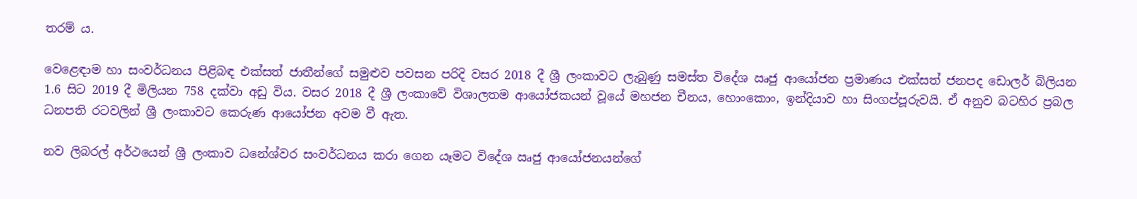තරම් ය.

වෙළෙඳාම හා සංවර්ධනය පිළිබඳ එක්සත් ජාතීන්ගේ සමුළුව පවසන පරිදි වසර 2018 දී ශ්‍රී ලංකාවට ලැබුණු සමස්ත විදේශ ඍජු ආයෝජන ප්‍රමාණය එක්සත් ජනපද ඩොලර් බිලියන 1.6 සිට 2019 දී මිලියන 758 දක්වා අඩු විය. වසර 2018 දී ශ්‍රී ලංකාවේ විශාලතම ආයෝජකයන් වූයේ මහජන චීනය, හොංකොං, ඉන්දියාව හා සිංගප්පූරුවයි. ඒ අනුව බටහිර ප්‍රබල ධනපති රටවලින් ශ්‍රී ලංකාවට කෙරුණ ආයෝජන අවම වී ඇත.

නව ලිබරල් අර්ථයෙන් ශ්‍රී ලංකාව ධනේශ්වර සංවර්ධනය කරා ගෙන යෑමට විදේශ ඍජු ආයෝජනයන්ගේ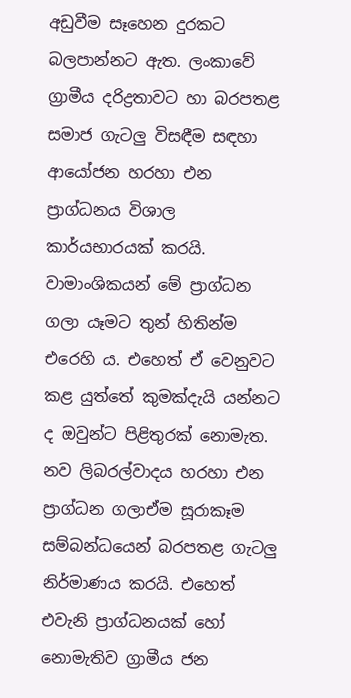අඩුවීම සෑහෙන දුරකට බලපාන්නට ඇත. ලංකාවේ ග්‍රාමීය දරිද්‍රතාවට හා බරපතළ සමාජ ගැටලු විසඳීම සඳහා ආයෝජන හරහා එන ප්‍රාග්ධනය විශාල කාර්යභාරයක් කරයි. වාමාංශිකයන් මේ ප්‍රාග්ධන ගලා යෑමට තුන් හිතින්ම එරෙහි ය. එහෙත් ඒ වෙනුවට කළ යුත්තේ කුමක්දැයි යන්නට ද ඔවුන්ට පිළිතුරක් නොමැත. නව ලිබරල්වාදය හරහා එන ප්‍රාග්ධන ගලාඒම සූරාකෑම සම්බන්ධයෙන් බරපතළ ගැටලු නිර්මාණය කරයි. එහෙත් එවැනි ප්‍රාග්ධනයක් හෝ නොමැතිව ග්‍රාමීය ජන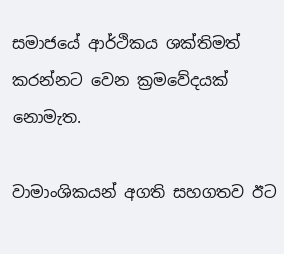සමාජයේ ආර්ථිකය ශක්තිමත් කරන්නට වෙන ක්‍රමවේදයක් නොමැත.

වාමාංශිකයන් අගති සහගතව ඊට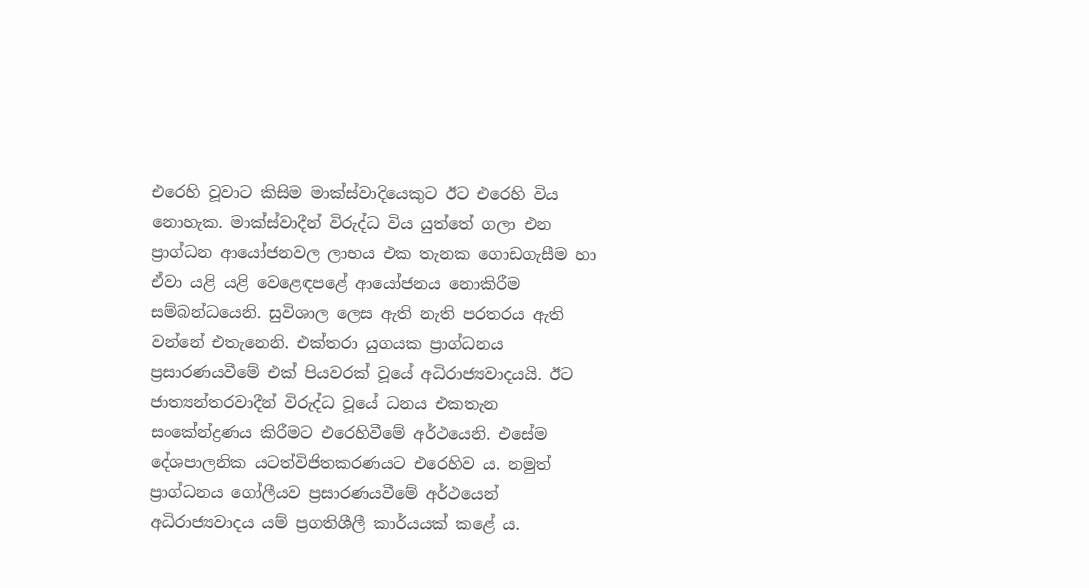එරෙහි වූවාට කිසිම මාක්ස්වාදියෙකුට ඊට එරෙහි විය නොහැක. මාක්ස්වාදීන් විරුද්ධ විය යුත්තේ ගලා එන ප්‍රාග්ධන ආයෝජනවල ලාභය එක තැනක ගොඩගැසීම හා ඒවා යළි යළි වෙළෙඳපළේ ආයෝජනය නොකිරීම සම්බන්ධයෙනි. සුවිශාල ලෙස ඇති නැති පරතරය ඇති වන්නේ එතැනෙනි. එක්තරා යුගයක ප්‍රාග්ධනය ප්‍රසාරණයවීමේ එක් පියවරක් වූයේ අධිරාජ්‍යවාදයයි. ඊට ජාත්‍යන්තරවාදීන් විරුද්ධ වූයේ ධනය එකතැන සංකේන්ද්‍රණය කිරීමට එරෙහිවීමේ අර්ථයෙනි. එසේම දේශපාලනික යටත්විජිතකරණයට එරෙහිව ය. නමුත් ප්‍රාග්ධනය ගෝලීයව ප්‍රසාරණයවීමේ අර්ථයෙන් අධිරාජ්‍යවාදය යම් ප්‍රගතිශීලී කාර්යයක් කළේ ය.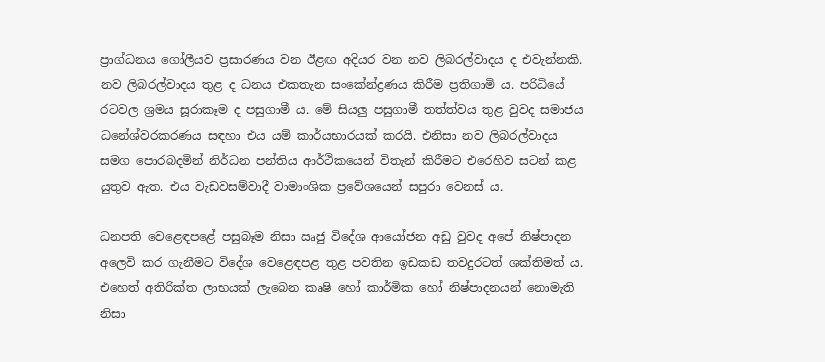ප්‍රාග්ධනය ගෝලීයව ප්‍රසාරණය වන ඊළඟ අදියර වන නව ලිබරල්වාදය ද එවැන්නකි. නව ලිබරල්වාදය තුළ ද ධනය එකතැන සංකේන්ද්‍රණය කිරීම ප්‍රතිගාමි ය. පරිධියේ රටවල ශ්‍රමය සූරාකෑම ද පසුගාමී ය. මේ සියලු පසුගාමී තත්ත්වය තුළ වුවද සමාජය ධනේශ්වරකරණය සඳහා එය යම් කාර්යභාරයක් කරයි. එනිසා නව ලිබරල්වාදය සමග පොරබදමින් නිර්ධන පන්තිය ආර්ථිකයෙන් විතැන් කිරීමට එරෙහිව සටන් කළ යුතුව ඇත. එය වැඩවසම්වාදී වාමාංශික ප්‍රවේශයෙන් සපුරා වෙනස් ය.

ධනපති වෙළෙඳපළේ පසුබෑම නිසා ඍජු විදේශ ආයෝජන අඩු වුවද අපේ නිෂ්පාදන අලෙවි කර ගැනීමට විදේශ වෙළෙඳපළ තුළ පවතින ඉඩකඩ තවදුරටත් ශක්තිමත් ය. එහෙත් අතිරික්ත ලාභයක් ලැබෙන කෘෂි හෝ කාර්මික හෝ නිෂ්පාදනයන් නොමැති නිසා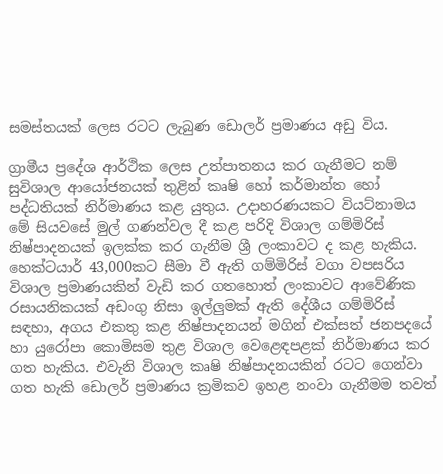සමස්තයක් ලෙස රටට ලැබුණ ඩොලර් ප්‍රමාණය අඩු විය.

ග්‍රාමීය ප්‍රදේශ ආර්ථික ලෙස උත්පාතනය කර ගැනීමට නම් සුවිශාල ආයෝජනයක් තුළින් කෘෂි හෝ කර්මාන්ත හෝ පද්ධතියක් නිර්මාණය කළ යුතුය. උදාහරණයකට වියට්නාමය මේ සියවසේ මුල් ගණන්වල දී කළ පරිදි විශාල ගම්මිරිස් නිෂ්පාදනයක් ඉලක්ක කර ගැනීම ශ්‍රී ලංකාවට ද කළ හැකිය. හෙක්ටයාර් 43,000කට සීමා වී ඇති ගම්මිරිස් වගා වපසරිය විශාල ප්‍රමාණයකින් වැඩි කර ගතහොත් ලංකාවට ආවේණික රසායනිකයක් අඩංගු නිසා ඉල්ලුමක් ඇති දේශීය ගම්මිරිස් සඳහා, අගය එකතු කළ නිෂ්පාදනයන් මගින් එක්සත් ජනපදයේ හා යුරෝපා කොමිසම තුළ විශාල වෙළෙඳපළක් නිර්මාණය කර ගත හැකිය. එවැනි විශාල කෘෂි නිෂ්පාදනයකින් රටට ගෙන්වා ගත හැකි ඩොලර් ප්‍රමාණය ක්‍රමිකව ඉහළ නංවා ගැනීමම තවත්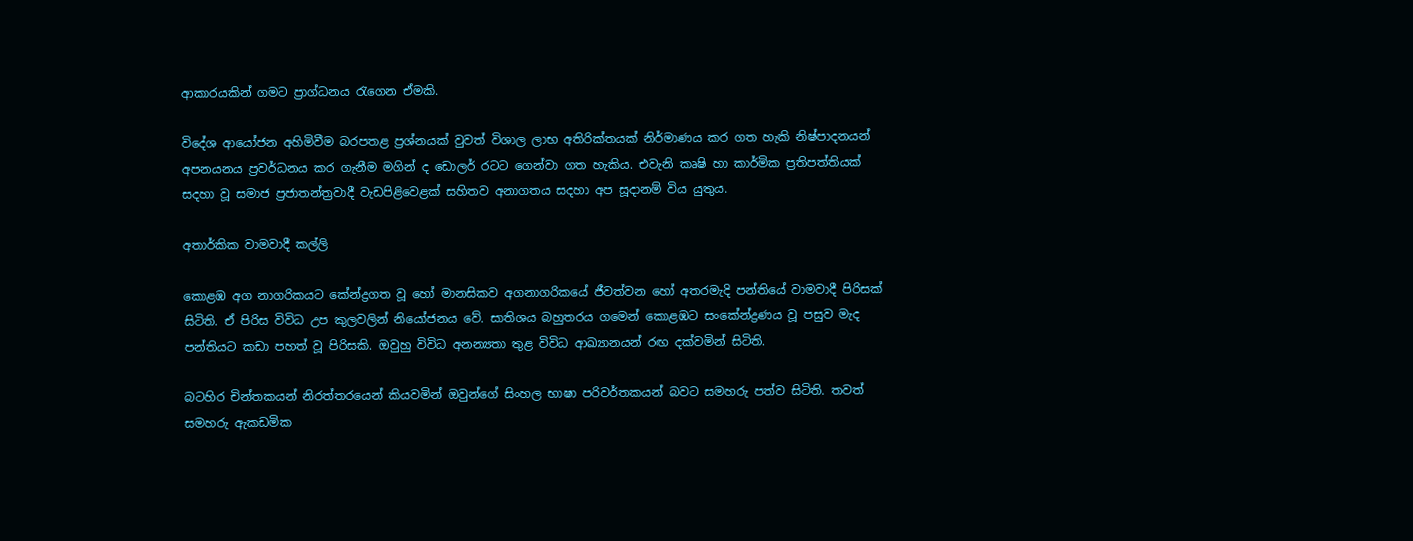ආකාරයකින් ගමට ප්‍රාග්ධනය රැගෙන ඒමකි.

විදේශ ආයෝජන අහිමිවීම බරපතළ ප්‍රශ්නයක් වුවත් විශාල ලාභ අතිරික්තයක් නිර්මාණය කර ගත හැකි නිෂ්පාදනයන් අපනයනය ප්‍රවර්ධනය කර ගැනීම මගින් ද ඩොලර් රටට ගෙන්වා ගත හැකිය. එවැනි කෘෂි හා කාර්මික ප්‍රතිපත්තියක් සදහා වූ සමාජ ප්‍රජාතන්ත්‍රවාදී වැඩපිළිවෙළක් සහිතව අනාගතය සදහා අප සූදානම් විය යුතුය.

අතාර්කික වාමවාදී කල්ලි

කොළඹ අග නාගරිකයට කේන්ද්‍රගත වූ හෝ මානසිකව අගනාගරිකයේ ජීවත්වන හෝ අතරමැදි පන්තියේ වාමවාදී පිරිසක් සිටිති. ඒ පිරිස විවිධ උප කුලවලින් නියෝජනය වේ. සාතිශය බහුතරය ගමෙන් කොළඹට සංකේන්ද්‍රණය වූ පසුව මැද පන්තියට කඩා පහත් වූ පිරිසකි. ඔවුහු විවිධ අනන්‍යතා තුළ විවිධ ආඛ්‍යානයන් රඟ දක්වමින් සිටිති.

බටහිර චින්තකයන් නිරත්තරයෙන් කියවමින් ඔවුන්ගේ සිංහල භාෂා පරිවර්තකයන් බවට සමහරු පත්ව සිටිති. තවත් සමහරු ඇකඩමික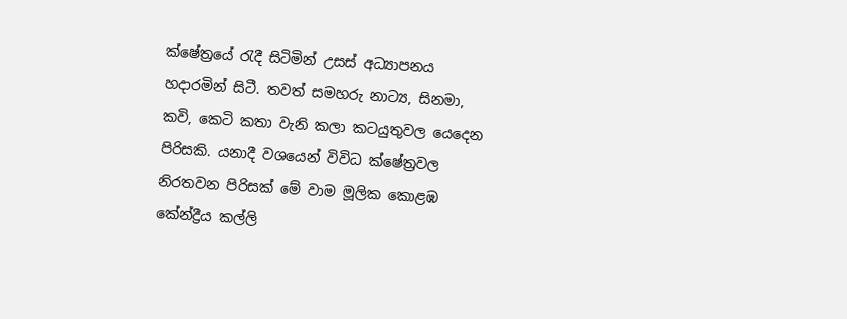ක්ෂේත්‍රයේ රැදී සිටිමින් උසස් අධ්‍යාපනය හදාරමින් සිටී. තවත් සමහරු නාට්‍ය, සිනමා, කවි, කෙටි කතා වැනි කලා කටයුතුවල යෙදෙන පිරිසකි. යනාදී වශයෙන් විවිධ ක්ෂේත්‍රවල නිරතවන පිරිසක් මේ වාම මූලික කොළඹ කේන්ද්‍රීය කල්ලි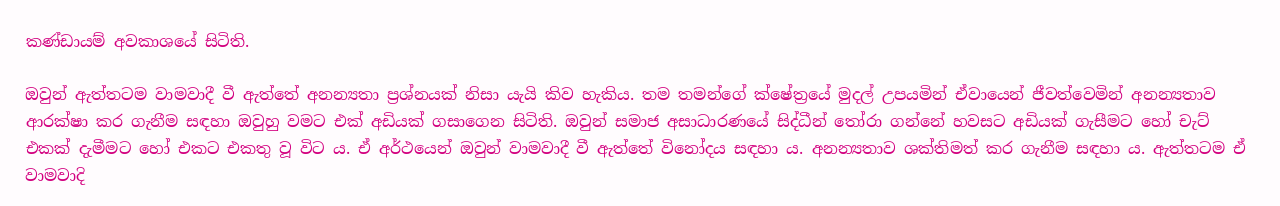කණ්ඩායම් අවකාශයේ සිටිති.

ඔවුන් ඇත්තටම වාමවාදී වී ඇත්තේ අනන්‍යතා ප්‍රශ්නයක් නිසා යැයි කිව හැකිය. තම තමන්ගේ ක්ෂේත්‍රයේ මුදල් උපයමින් ඒවායෙන් ජීවත්වෙමින් අනන්‍යතාව ආරක්ෂා කර ගැනීම සඳහා ඔවුහු වමට එක් අඩියක් ගසාගෙන සිටිති. ඔවුන් සමාජ අසාධාරණයේ සිද්ධීන් තෝරා ගන්නේ හවසට අඩියක් ගැසීමට හෝ චැට් එකක් දැමීමට හෝ එකට එකතු වූ විට ය. ඒ අර්ථයෙන් ඔවුන් වාමවාදී වී ඇත්තේ විනෝදය සඳහා ය. අනන්‍යතාව ශක්තිමත් කර ගැනීම සඳහා ය. ඇත්තටම ඒ වාමවාදි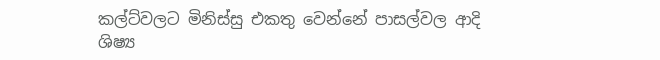කල්ට්වලට මිනිස්සු එකතු වෙන්නේ පාසල්වල ආදි ශිෂ්‍ය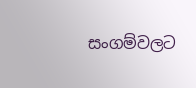සංගම්වලට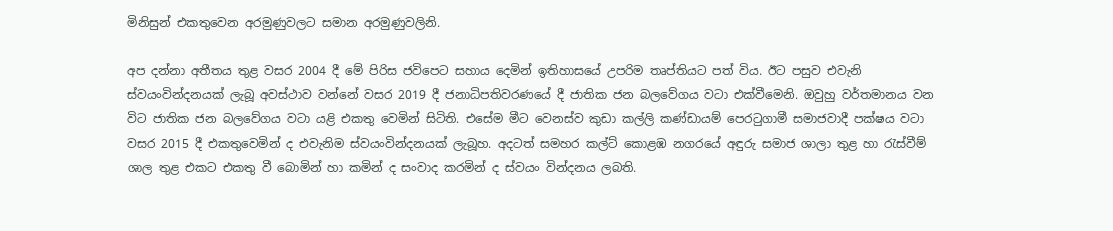මිනිසුන් එකතුවෙන අරමුණුවලට සමාන අරමුණුවලිනි.

අප දන්නා අතීතය තුළ වසර 2004 දී මේ පිරිස ජවිපෙට සහාය දෙමින් ඉතිහාසයේ උපරිම තෘප්තියට පත් විය. ඊට පසුව එවැනි ස්වයංවින්දනයක් ලැබූ අවස්ථාව වන්නේ වසර 2019 දී ජනාධිපතිවරණයේ දී ජාතික ජන බලවේගය වටා එක්වීමෙනි. ඔවුහු වර්තමානය වන විට ජාතික ජන බලවේගය වටා යළි එකතු වෙමින් සිටිති. එසේම මීට වෙනස්ව කුඩා කල්ලි කණ්ඩායම් පෙරටුගාමී සමාජවාදී පක්ෂය වටා වසර 2015 දී එකතුවෙමින් ද එවැනිම ස්වයංවින්දනයක් ලැබූහ. අදටත් සමහර කල්ට් කොළඹ නගරයේ අඳුරු සමාජ ශාලා තුළ හා රැස්වීම් ශාල තුළ එකට එකතු වී බොමින් හා කමින් ද සංවාද කරමින් ද ස්වයං වින්දනය ලබති.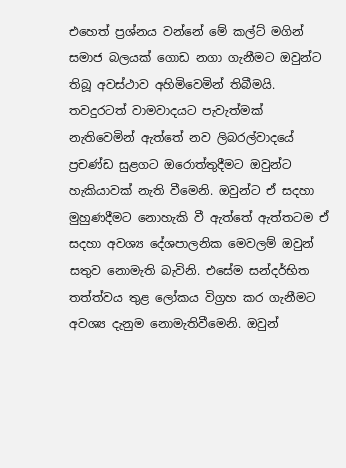එහෙත් ප්‍රශ්නය වන්නේ මේ කල්ට් මගින් සමාජ බලයක් ගොඩ නගා ගැනීමට ඔවුන්ට තිබූ අවස්ථාව අහිමිවෙමින් තිබීමයි. තවදුරටත් වාමවාදයට පැවැත්මක් නැතිවෙමින් ඇත්තේ නව ලිබරල්වාදයේ ප්‍රචණ්ඩ සුළගට ඔරොත්තුදීමට ඔවුන්ට හැකියාවක් නැති වීමෙනි. ඔවුන්ට ඒ සදහා මුහුණදීමට නොහැකි වී ඇත්තේ ඇත්තටම ඒ සදහා අවශ්‍ය දේශපාලනික මෙවලම් ඔවුන් සතුව නොමැති බැවිනි. එසේම සන්දර්භිත තත්ත්වය තුළ ලෝකය විග්‍රහ කර ගැනීමට අවශ්‍ය දැනුම නොමැතිවීමෙනි. ඔවුන්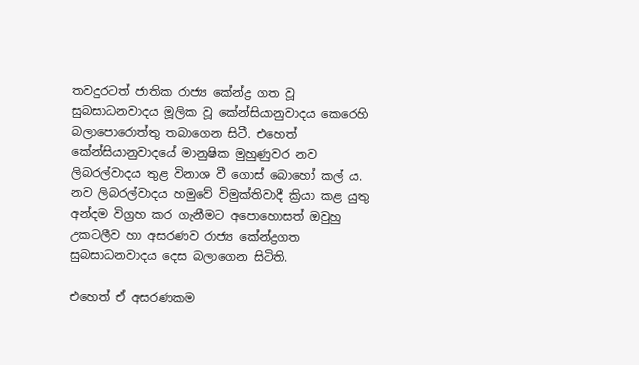තවදුරටත් ජාතික රාජ්‍ය කේන්ද්‍ර ගත වූ සුබසාධනවාදය මූලික වූ කේන්සියානුවාදය කෙරෙහි බලාපොරොත්තු තබාගෙන සිටී. එහෙත් කේන්සියානුවාදයේ මානුෂික මුහුණුවර නව ලිබරල්වාදය තුළ විනාශ වී ගොස් බොහෝ කල් ය. නව ලිබරල්වාදය හමුවේ විමුක්තිවාදී ක්‍රියා කළ යුතු අන්දම විග්‍රහ කර ගැනීමට අපොහොසත් ඔවුහු උකටලීව හා අසරණව රාජ්‍ය කේන්ද්‍රගත සුබසාධනවාදය දෙස බලාගෙන සිටිති.

එහෙත් ඒ අසරණකම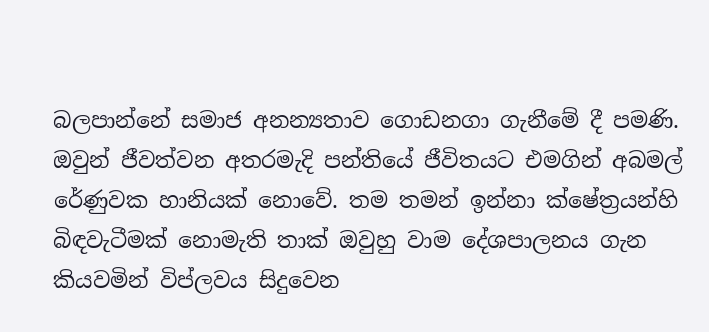බලපාන්නේ සමාජ අනන්‍යතාව ගොඩනගා ගැනීමේ දී පමණි. ඔවුන් ජීවත්වන අතරමැදි පන්තියේ ජීවිතයට එමගින් අබමල් රේණුවක හානියක් නොවේ. තම තමන් ඉන්නා ක්ෂේත්‍රයන්හි බිඳවැටීමක් නොමැති තාක් ඔවුහු වාම දේශපාලනය ගැන කියවමින් විප්ලවය සිදුවෙන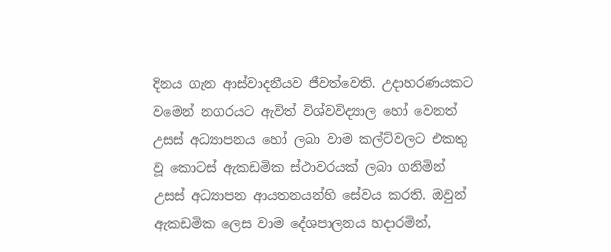දිනය ගැන ආස්වාදනීයව ජීවත්වෙති. උදාහරණයකට වමෙන් නගරයට ඇවිත් විශ්වවිද්‍යාල හෝ වෙනත් උසස් අධ්‍යාපනය හෝ ලබා වාම කල්ට්වලට එකතු වූ කොටස් ඇකඩමික ස්ථාවරයක් ලබා ගනිමින් උසස් අධ්‍යාපන ආයතනයන්හි සේවය කරති. ඔවුන් ඇකඩමික ලෙස වාම දේශපාලනය හදාරමින්,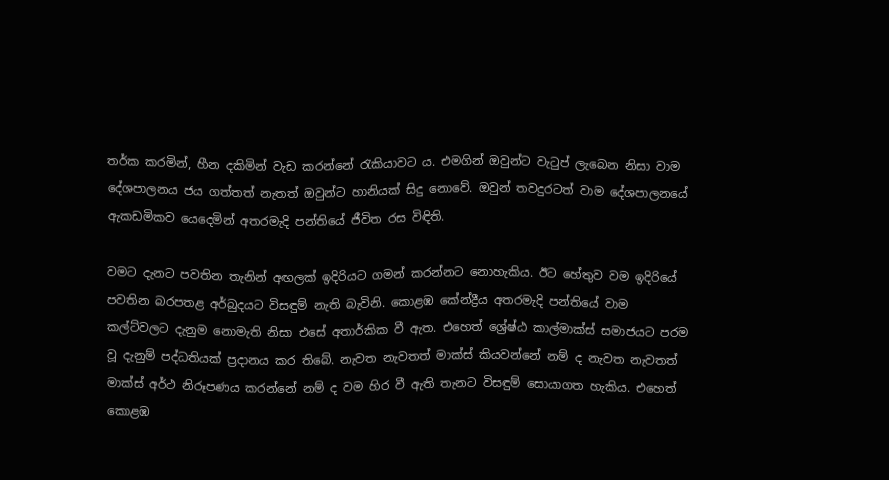තර්ක කරමින්, හීන දකිමින් වැඩ කරන්නේ රැකියාවට ය. එමගින් ඔවුන්ට වැටුප් ලැබෙන නිසා වාම දේශපාලනය ජය ගත්තත් නැතත් ඔවුන්ට හානියක් සිදු නොවේ. ඔවුන් තවදුරටත් වාම දේශපාලනයේ ඇකඩමිකව යෙදෙමින් අතරමැදි පන්තියේ ජීවිත රස විඳිති.

වමට දැනට පවතින තැනින් අඟලක් ඉදිරියට ගමන් කරන්නට නොහැකිය. ඊට හේතුව වම ඉදිරියේ පවතින බරපතළ අර්බුදයට විසඳුම් නැති බැවිනි. කොළඹ කේන්ද්‍රීය අතරමැදි පන්තියේ වාම කල්ට්වලට දැනුම නොමැති නිසා එසේ අතාර්කික වී ඇත. එහෙත් ශ්‍රේෂ්ඨ කාල්මාක්ස් සමාජයට පරම වූ දැනුම් පද්ධතියක් ප්‍රදානය කර තිබේ. නැවත නැවතත් මාක්ස් කියවන්නේ නම් ද නැවත නැවතත් මාක්ස් අර්ථ නිරූපණය කරන්නේ නම් ද වම හිර වී ඇති තැනට විසඳුම් සොයාගත හැකිය. එහෙත් කොළඹ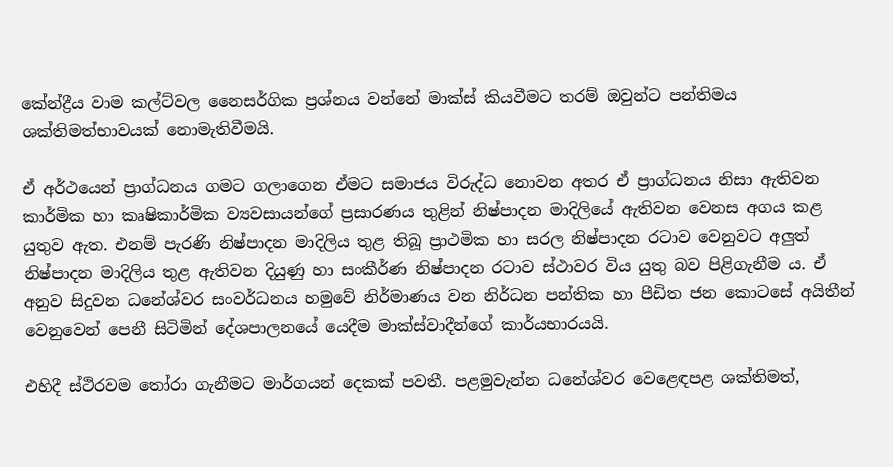කේන්ද්‍රීය වාම කල්ට්වල නෛසර්ගික ප්‍රශ්නය වන්නේ මාක්ස් කියවීමට තරම් ඔවුන්ට පන්තිමය ශක්තිමත්භාවයක් නොමැතිවීමයි.

ඒ අර්ථයෙන් ප්‍රාග්ධනය ගමට ගලාගෙන ඒමට සමාජය විරුද්ධ නොවන අතර ඒ ප්‍රාග්ධනය නිසා ඇතිවන කාර්මික හා කෘෂිකාර්මික ව්‍යවසායන්ගේ ප්‍රසාරණය තුළින් නිෂ්පාදන මාදිලියේ ඇතිවන වෙනස අගය කළ යුතුව ඇත. එනම් පැරණි නිෂ්පාදන මාදිලිය තුළ තිබූ ප්‍රාථමික හා සරල නිෂ්පාදන රටාව වෙනුවට අලුත් නිෂ්පාදන මාදිලිය තුළ ඇතිවන දියුණු හා සංකීර්ණ නිෂ්පාදන රටාව ස්ථාවර විය යුතු බව පිළිගැනීම ය. ඒ අනුව සිදුවන ධනේශ්වර සංවර්ධනය හමුවේ නිර්මාණය වන නිර්ධන පන්තික හා පීඩිත ජන කොටසේ අයිතීන් වෙනුවෙන් පෙනී සිටිමින් දේශපාලනයේ යෙදීම මාක්ස්වාදීන්ගේ කාර්යභාරයයි.

එහිදී ස්ථිරවම තෝරා ගැනීමට මාර්ගයන් දෙකක් පවතී. පළමුවැන්න ධනේශ්වර වෙළෙඳපළ ශක්තිමත්,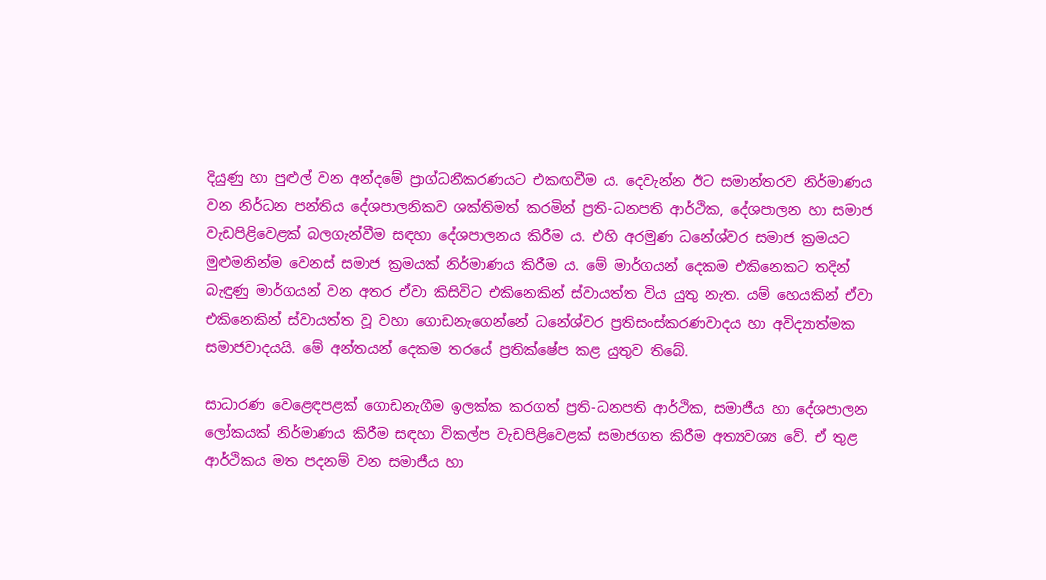දියුණු හා පුළුල් වන අන්දමේ ප්‍රාග්ධනීකරණයට එකඟවීම ය. දෙවැන්න ඊට සමාන්තරව නිර්මාණය වන නිර්ධන පන්තිය දේශපාලනිකව ශක්තිමත් කරමින් ප්‍රති-ධනපති ආර්ථික, දේශපාලන හා සමාජ වැඩපිළිවෙළක් බලගැන්වීම සඳහා දේශපාලනය කිරීම ය. එහි අරමුණ ධනේශ්වර සමාජ ක්‍රමයට මුළුමනින්ම වෙනස් සමාජ ක්‍රමයක් නිර්මාණය කිරීම ය. මේ මාර්ගයන් දෙකම එකිනෙකට තදින් බැඳුණු මාර්ගයන් වන අතර ඒවා කිසිවිට එකිනෙකින් ස්වායත්ත විය යුතු නැත. යම් හෙයකින් ඒවා එකිනෙකින් ස්වායත්ත වූ වහා ගොඩනැගෙන්නේ ධනේශ්වර ප්‍රතිසංස්කරණවාදය හා අවිද්‍යාත්මක සමාජවාදයයි. මේ අන්තයන් දෙකම තරයේ ප්‍රතික්ෂේප කළ යුතුව තිබේ.

සාධාරණ වෙළෙඳපළක් ගොඩනැගීම ඉලක්ක කරගත් ප්‍රති-ධනපති ආර්ථික, සමාජීය හා දේශපාලන ලෝකයක් නිර්මාණය කිරීම සඳහා විකල්ප වැඩපිළිවෙළක් සමාජගත කිරීම අත්‍යවශ්‍ය වේ. ඒ තුළ ආර්ථිකය මත පදනම් වන සමාජීය හා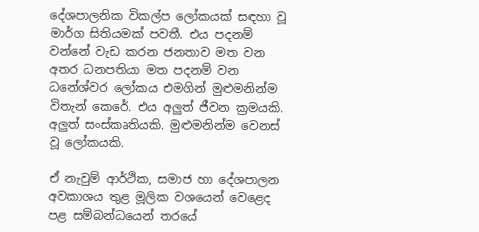දේශපාලනික විකල්ප ලෝකයක් සඳහා වූ මාර්ග සිතියමක් පවතී. එය පදනම් වන්නේ වැඩ කරන ජනතාව මත වන අතර ධනපතියා මත පදනම් වන ධනේශ්වර ලෝකය එමගින් මුළුමනින්ම විතැන් කෙරේ. එය අලුත් ජීවන ක්‍රමයකි. අලුත් සංස්කෘතියකි. මුළුමනින්ම වෙනස් වූ ලෝකයකි.

ඒ නැවුම් ආර්ථික, සමාජ හා දේශපාලන අවකාශය තුළ මූලික වශයෙන් වෙළෙද පළ සම්බන්ධයෙන් තරයේ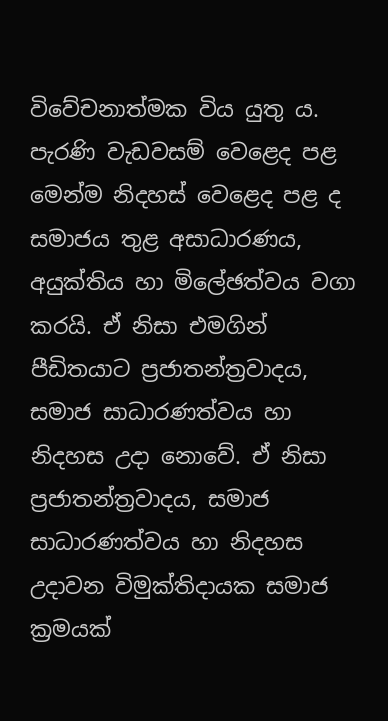විවේචනාත්මක විය යුතු ය. පැරණි වැඩවසම් වෙළෙද පළ මෙන්ම නිදහස් වෙළෙද පළ ද සමාජය තුළ අසාධාරණය, අයුක්තිය හා මිලේඡත්වය වගා කරයි. ඒ නිසා එමගින් පීඩිතයාට ප්‍රජාතන්ත්‍රවාදය, සමාජ සාධාරණත්වය හා නිදහස උදා නොවේ. ඒ නිසා ප්‍රජාතන්ත්‍රවාදය, සමාජ සාධාරණත්වය හා නිදහස උදාවන විමුක්තිදායක සමාජ ක්‍රමයක්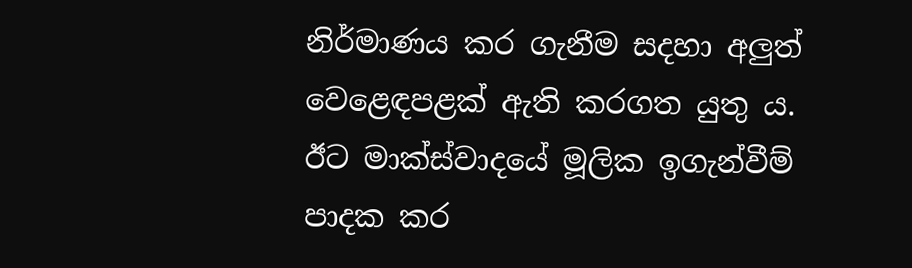නිර්මාණය කර ගැනීම සදහා අලුත් වෙළෙඳපළක් ඇති කරගත යුතු ය. ඊට මාක්ස්වාදයේ මූලික ඉගැන්වීම් පාදක කර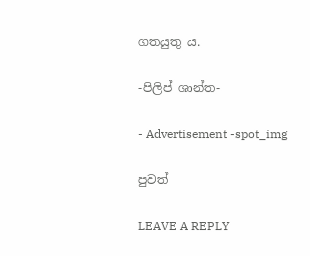ගතයුතු ය.

-පිලිප් ශාන්ත-

- Advertisement -spot_img

පුවත්

LEAVE A REPLY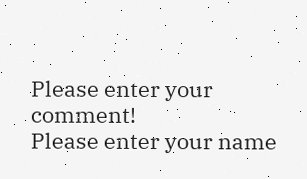Please enter your comment!
Please enter your name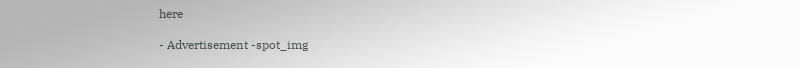here

- Advertisement -spot_img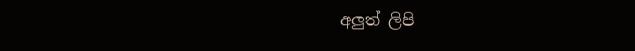අලුත් ලිපි